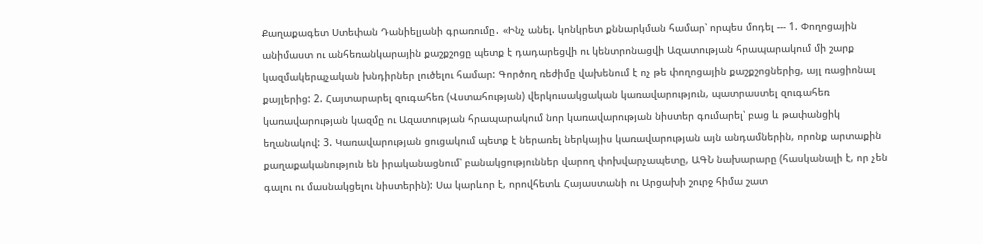Քաղաքագետ Ստեփան Դանիելյանի գրառումը․ «Ինչ անել. կոնկրետ քննարկման համար՝ որպես մոդել --- 1. Փողոցային անիմաստ ու անհեռանկարային քաշքշոցը պետք է դադարեցվի ու կենտրոնացվի Ազատության հրապարակում մի շարք կազմակերպչական խնդիրներ լուծելու համար: Գործող ռեժիմը վախենում է ոչ թե փողոցային քաշքշոցներից, այլ ռացիոնալ քայլերից: 2. Հայտարարել զուգահեռ (Վստահության) վերկուսակցական կառավարություն, պատրաստել զուգահեռ կառավարության կազմը ու Ազատության հրապարակում նոր կառավարության նիստեր գումարել՝ բաց և թափանցիկ եղանակով: 3. Կառավարության ցուցակում պետք է ներառել ներկայիս կառավարության այն անդամներին, որոնք արտաքին քաղաքականություն են իրականացնում՝ բանակցություններ վարող փոխվարչապետը, ԱԳՆ նախարարը (հասկանալի է, որ չեն գալու ու մասնակցելու նիստերին): Սա կարևոր է, որովհետև Հայաստանի ու Արցախի շուրջ հիմա շատ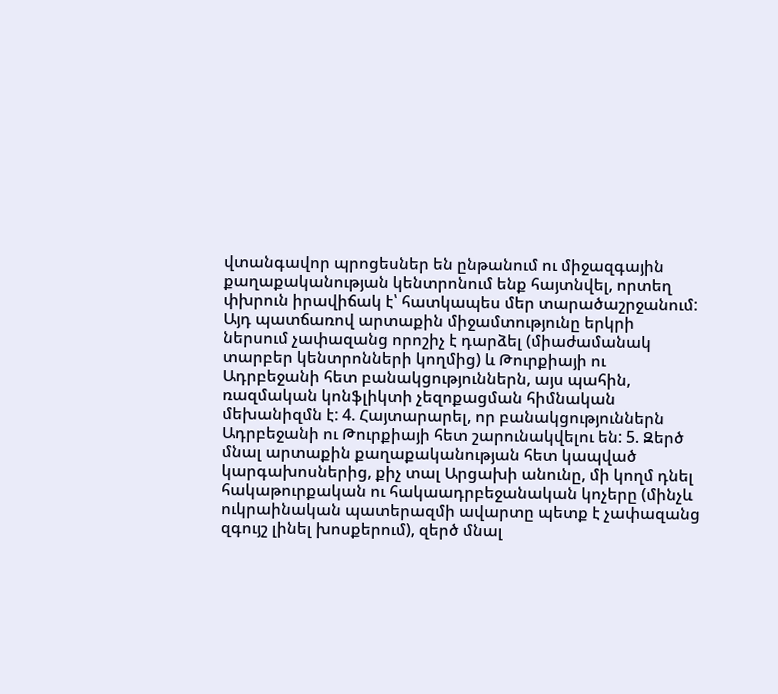վտանգավոր պրոցեսներ են ընթանում ու միջազգային քաղաքականության կենտրոնում ենք հայտնվել, որտեղ փխրուն իրավիճակ է՝ հատկապես մեր տարածաշրջանում: Այդ պատճառով արտաքին միջամտությունը երկրի ներսում չափազանց որոշիչ է դարձել (միաժամանակ տարբեր կենտրոնների կողմից) և Թուրքիայի ու Ադրբեջանի հետ բանակցություններն, այս պահին, ռազմական կոնֆլիկտի չեզոքացման հիմնական մեխանիզմն է: 4. Հայտարարել, որ բանակցություններն Ադրբեջանի ու Թուրքիայի հետ շարունակվելու են: 5. Զերծ մնալ արտաքին քաղաքականության հետ կապված կարգախոսներից, քիչ տալ Արցախի անունը, մի կողմ դնել հակաթուրքական ու հակաադրբեջանական կոչերը (մինչև ուկրաինական պատերազմի ավարտը պետք է չափազանց զգույշ լինել խոսքերում), զերծ մնալ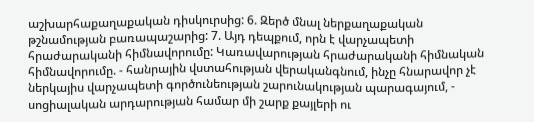աշխարհաքաղաքական դիսկուրսից: 6. Զերծ մնալ ներքաղաքական թշնամության բառապաշարից: 7. Այդ դեպքում, որն է վարչապետի հրաժարականի հիմնավորումը: Կառավարության հրաժարականի հիմնական հիմնավորումը. - հանրային վստահության վերականգնում, ինչը հնարավոր չէ ներկայիս վարչապետի գործունեության շարունակության պարագայում, - սոցիալական արդարության համար մի շարք քայլերի ու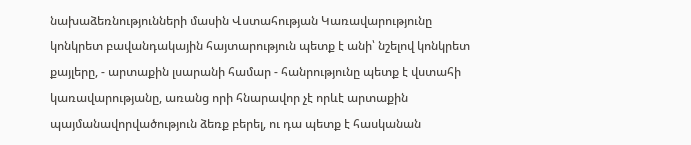նախաձեռնությունների մասին Վստահության Կառավարությունը կոնկրետ բավանդակային հայտարություն պետք է անի՝ նշելով կոնկրետ քայլերը, - արտաքին լսարանի համար - հանրությունը պետք է վստահի կառավարությանը, առանց որի հնարավոր չէ որևէ արտաքին պայմանավորվածություն ձեռք բերել, ու դա պետք է հասկանան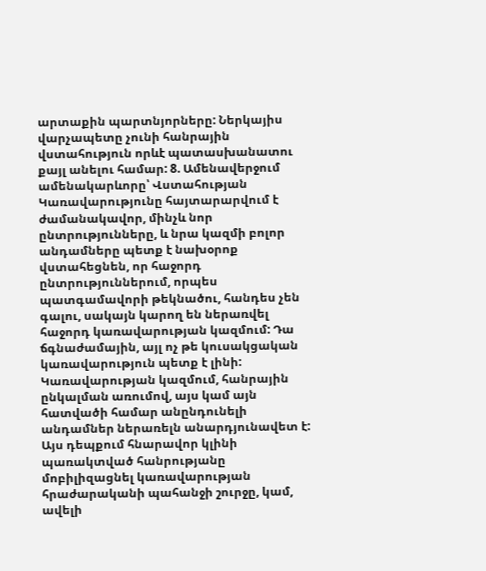արտաքին պարտնյորները: Ներկայիս վարչապետը չունի հանրային վստահություն որևէ պատասխանատու քայլ անելու համար: 8. Ամենավերջում ամենակարևորը՝ Վստահության Կառավարությունը հայտարարվում է ժամանակավոր, մինչև նոր ընտրությունները, և նրա կազմի բոլոր անդամները պետք է նախօրոք վստահեցնեն, որ հաջորդ ընտրություններում, որպես պատգամավորի թեկնածու, հանդես չեն գալու, սակայն կարող են ներառվել հաջորդ կառավարության կազմում: Դա ճգնաժամային, այլ ոչ թե կուսակցական կառավարություն պետք է լինի: Կառավարության կազմում, հանրային ընկալման առումով, այս կամ այն հատվածի համար անընդունելի անդամներ ներառելն անարդյունավետ է: Այս դեպքում հնարավոր կլինի պառակտված հանրությանը մոբիլիզացնել կառավարության հրաժարականի պահանջի շուրջը, կամ, ավելի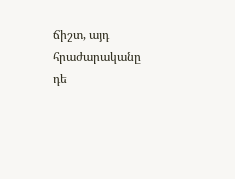ճիշտ, այդ հրաժարականը դե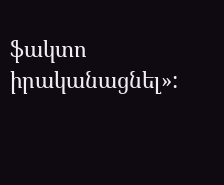ֆակտո իրականացնել»: